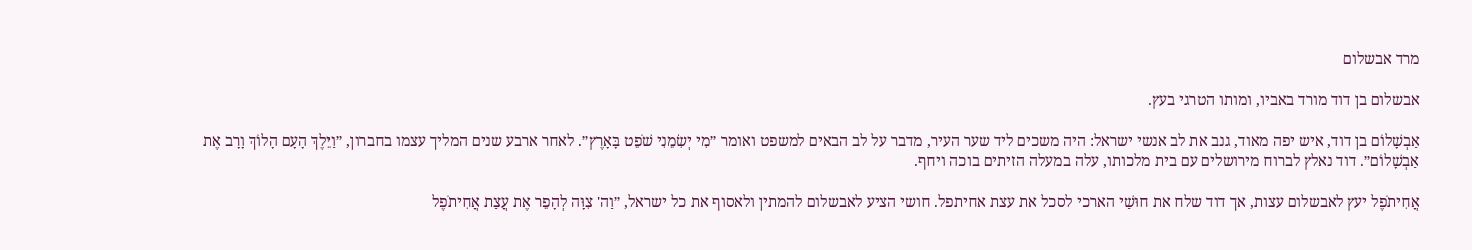מרד אבשלום

אבשלום בן דוד מורד באביו, ומותו הטרגי בעץ.

אַבְשָׁלוֹם בן דוד, איש יפה מאוד, גנב את לב אנשי ישראל: היה משכים ליד שער העיר, מדבר על לב הבאים למשפט ואומר ״מִי יְשִׂמֵנִי שֹׁפֵט בָּאָרֶץ״. לאחר ארבע שנים המליך עצמו בחברון, ״וַיֵּלֶךְ הָעָם הָלוֹךְ וָרָב אֶת אַבְשָׁלוֹם״. דוד נאלץ לברוח מירושלים עם בית מלכותו, עלה במעלה הזיתים בוכה ויחף.

אֲחִיתֹפֶל יעץ לאבשלום עצות, אך דוד שלח את חוּשַׁי הארכי לסכל את עצת אחיתפל. חושי הציע לאבשלום להמתין ולאסוף את כל ישראל, ״וַה' צִוָּה לְהָפֵר אֶת עֲצַת אֲחִיתֹפֶל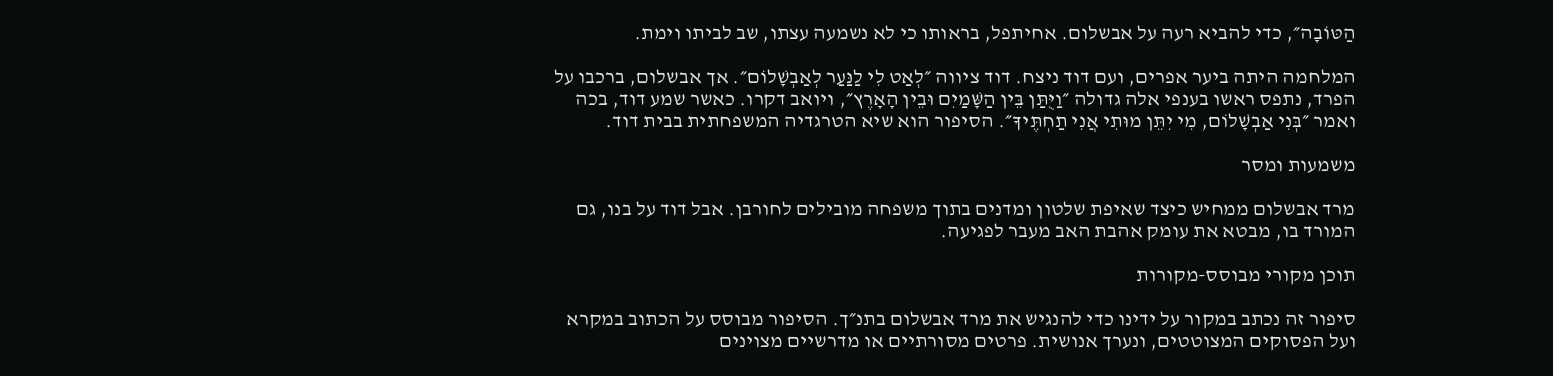הַטּוֹבָה״, כדי להביא רעה על אבשלום. אחיתפל, בראותו כי לא נשמעה עצתו, שב לביתו וימת.

המלחמה היתה ביער אפרים, ועם דוד ניצח. דוד ציווה ״לְאַט לִי לַנַּעַר לְאַבְשָׁלוֹם״. אך אבשלום, ברכבו על הפרד, נתפס ראשו בענפי אלה גדולה ״וַיֻּתַּן בֵּין הַשָּׁמַיִם וּבֵין הָאָרֶץ״, ויואב דקרו. כאשר שמע דוד, בכה ואמר ״בְּנִי אַבְשָׁלוֹם, מִי יִתֵּן מוּתִי אֲנִי תַחְתֶּיךָ״. הסיפור הוא שיא הטרגדיה המשפחתית בבית דוד.

משמעות ומסר

מרד אבשלום ממחיש כיצד שאיפת שלטון ומדנים בתוך משפחה מובילים לחורבן. אבל דוד על בנו, גם המורד בו, מבטא את עומק אהבת האב מעבר לפגיעה.

תוכן מקורי מבוסס-מקורות

סיפור זה נכתב במקור על ידינו כדי להנגיש את מרד אבשלום בתנ״ך. הסיפור מבוסס על הכתוב במקרא ועל הפסוקים המצוטטים, ונערך אנושית. פרטים מסורתיים או מדרשיים מצוינים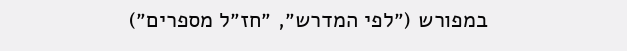במפורש (״לפי המדרש״, ״חז״ל מספרים״)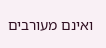ואינם מעורבים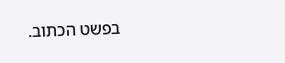בפשט הכתוב.